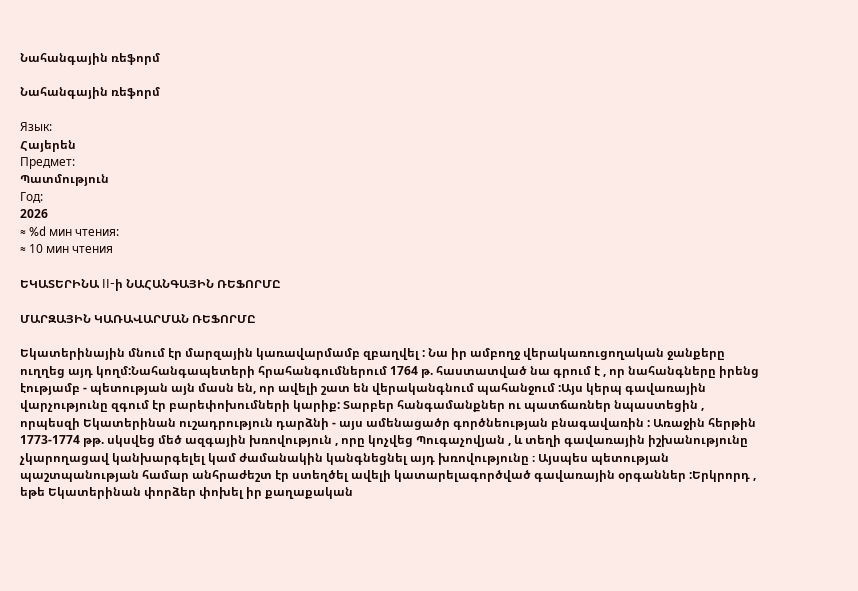Նահանգային ռեֆորմ

Նահանգային ռեֆորմ

Язык:
Հայերեն
Предмет:
Պատմություն
Год:
2026
≈ %d мин чтения:
≈ 10 мин чтения

ԵԿԱՏԵՐԻՆԱ II-ի ՆԱՀԱՆԳԱՅԻՆ ՌԵՖՈՐՄԸ

ՄԱՐԶԱՅԻՆ ԿԱՌԱՎԱՐՄԱՆ ՌԵՖՈՐՄԸ

Եկատերինային մնում էր մարզային կառավարմամբ զբաղվել : Նա իր ամբողջ վերակառուցողական ջանքերը ուղղեց այդ կողմ:Նահանգապետերի հրահանգումներում 1764 թ. հաստատված նա գրում է , որ նահանգները իրենց էությամբ - պետության այն մասն են, որ ավելի շատ են վերականգնում պահանջում :Այս կերպ գավառային վարչությունը զգում էր բարեփոխումների կարիք: Տարբեր հանգամանքներ ու պատճառներ նպաստեցին , որպեսզի Եկատերինան ուշադրություն դարձնի - այս ամենացածր գործնեության բնագավառին : Առաջին հերթին 1773-1774 թթ. սկսվեց մեծ ազգային խռովություն , որը կոչվեց Պուգաչովյան , և տեղի գավառային իշխանությունը չկարողացավ կանխարգելել կամ ժամանակին կանգնեցնել այդ խռովությունը ։ Այսպես պետության պաշտպանության համար անհրաժեշտ էր ստեղծել ավելի կատարելագործված գավառային օրգաններ :Երկրորդ , եթե Եկատերինան փորձեր փոխել իր քաղաքական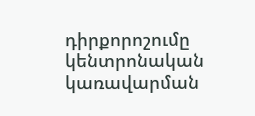դիրքորոշումը կենտրոնական կառավարման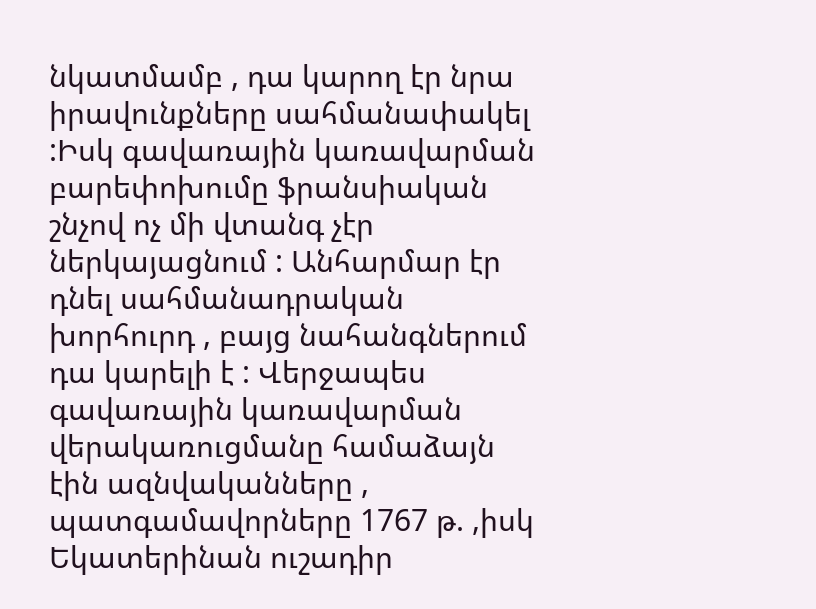նկատմամբ , դա կարող էր նրա իրավունքները սահմանափակել :Իսկ գավառային կառավարման բարեփոխումը ֆրանսիական շնչով ոչ մի վտանգ չէր ներկայացնում : Անհարմար էր դնել սահմանադրական խորհուրդ , բայց նահանգներում դա կարելի է : Վերջապես գավառային կառավարման վերակառուցմանը համաձայն էին ազնվականները , պատգամավորները 1767 թ. ,իսկ Եկատերինան ուշադիր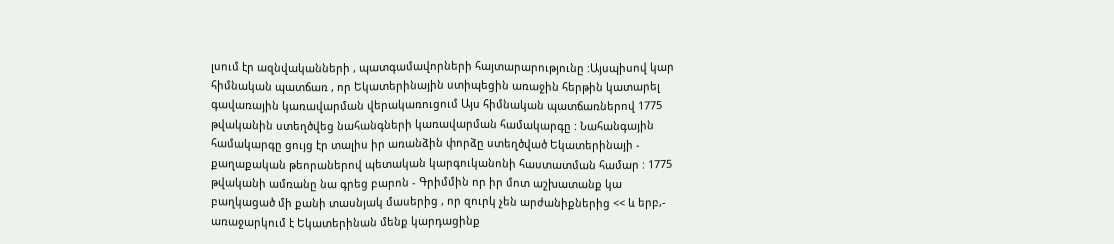լսում էր ազնվականների , պատգամավորների հայտարարությունը :Այսպիսով կար հիմնական պատճառ , որ Եկատերինային ստիպեցին առաջին հերթին կատարել գավառային կառավարման վերակառուցում Այս հիմնական պատճառներով 1775 թվականին ստեղծվեց նահանգների կառավարման համակարգը : Նահանգային համակարգը ցույց էր տալիս իր առանձին փորձը ստեղծված Եկատերինայի - քաղաքական թեորաներով պետական կարգուկանոնի հաստատման համար : 1775 թվականի ամռանը նա գրեց բարոն - Գրիմմին որ իր մոտ աշխատանք կա բաղկացած մի քանի տասնյակ մասերից , որ զուրկ չեն արժանիքներից << և երբ,- առաջարկում է Եկատերինան մենք կարդացինք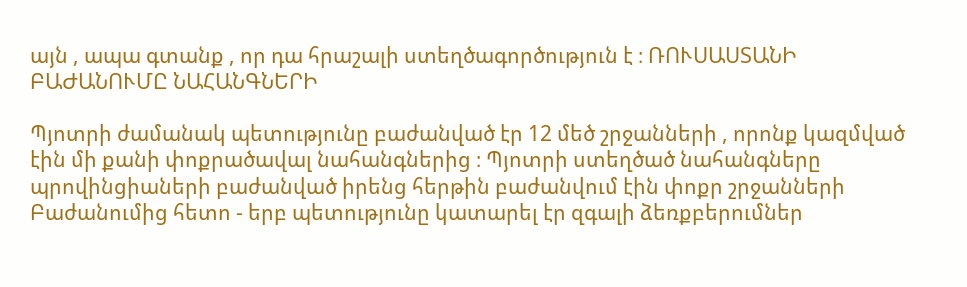այն , ապա գտանք , որ դա հրաշալի ստեղծագործություն է ։ ՌՈՒՍԱՍՏԱՆԻ ԲԱԺԱՆՈՒՄԸ ՆԱՀԱՆԳՆԵՐԻ

Պյոտրի ժամանակ պետությունը բաժանված էր 12 մեծ շրջանների , որոնք կազմված էին մի քանի փոքրածավալ նահանգներից ։ Պյոտրի ստեղծած նահանգները պրովինցիաների բաժանված իրենց հերթին բաժանվում էին փոքր շրջանների Բաժանումից հետո - երբ պետությունը կատարել էր զգալի ձեռքբերումներ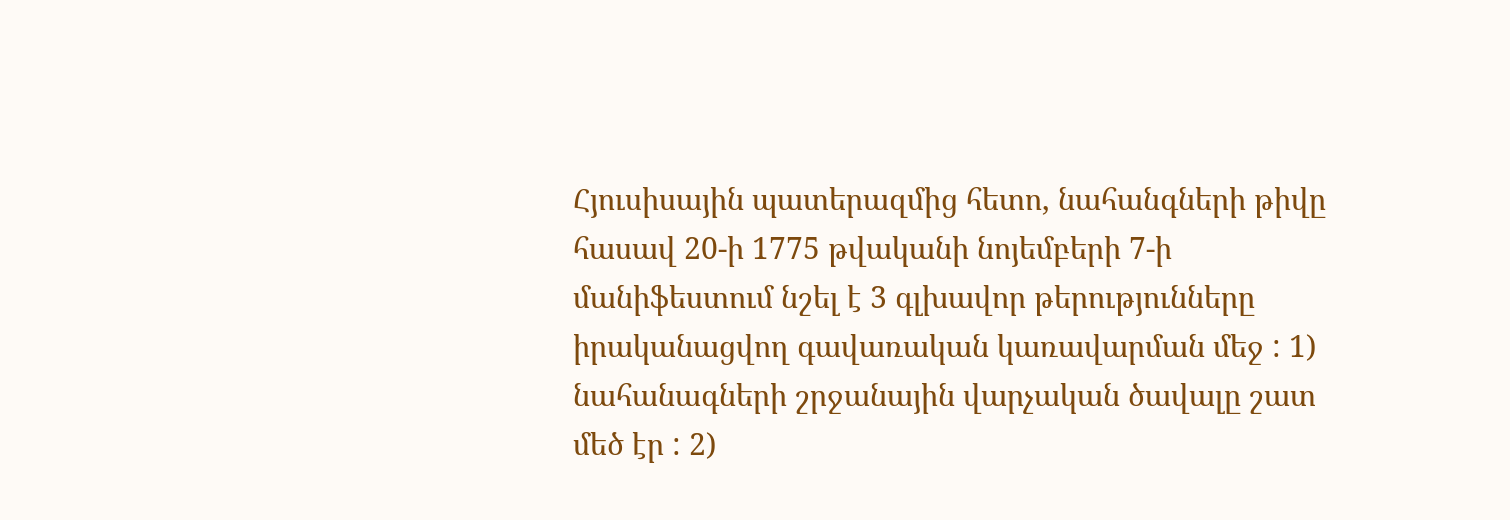Հյուսիսային պատերազմից հետո, նահանգների թիվը հասավ 20-ի 1775 թվականի նոյեմբերի 7-ի մանիֆեստում նշել է 3 գլխավոր թերությունները իրականացվող գավառական կառավարման մեջ : 1) նահանագների շրջանային վարչական ծավալը շատ մեծ էր : 2)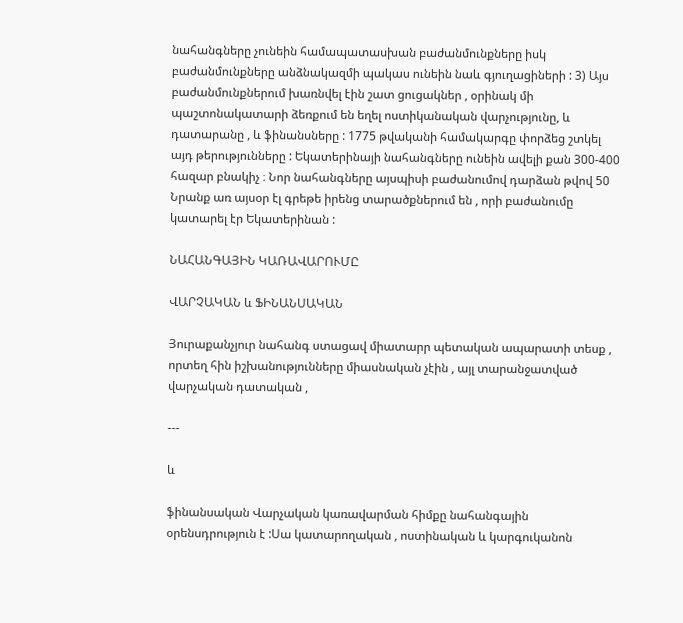նահանգները չունեին համապատասխան բաժանմունքները իսկ բաժանմունքները անձնակազմի պակաս ունեին նաև գյուղացիների : 3) Այս բաժանմունքներում խառնվել էին շատ ցուցակներ , օրինակ մի պաշտոնակատարի ձեռքում են եղել ոստիկանական վարչությունը, և դատարանը , և ֆինանսները : 1775 թվականի համակարգը փորձեց շտկել այդ թերությունները : Եկատերինայի նահանգները ունեին ավելի քան 300-400 հազար բնակիչ ։ Նոր նահանգները այսպիսի բաժանումով դարձան թվով 50 Նրանք առ այսօր էլ գրեթե իրենց տարածքներում են , որի բաժանումը կատարել էր Եկատերինան :

ՆԱՀԱՆԳԱՅԻՆ ԿԱՌԱՎԱՐՈՒՄԸ

ՎԱՐՉԱԿԱՆ և ՖԻՆԱՆՍԱԿԱՆ

Յուրաքանչյուր նահանգ ստացավ միատարր պետական ապարատի տեսք , որտեղ հին իշխանությունները միասնական չէին , այլ տարանջատված վարչական դատական ,

---

և

ֆինանսական Վարչական կառավարման հիմքը նահանգային օրենսդրություն է :Սա կատարողական , ոստինական և կարգուկանոն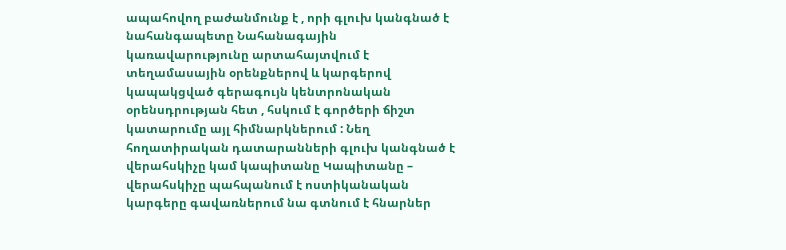ապահովող բաժանմունք է , որի գլուխ կանգնած է նահանգապետը Նահանագային կառավարությունը արտահայտվում է տեղամասային օրենքներով և կարգերով կապակցված գերագույն կենտրոնական օրենսդրության հետ , հսկում է գործերի ճիշտ կատարումը այլ հիմնարկներում : Նեղ հողատիրական դատարանների գլուխ կանգնած է վերահսկիչը կամ կապիտանը Կապիտանը – վերահսկիչը պահպանում է ոստիկանական կարգերը գավառներում նա գտնում է հնարներ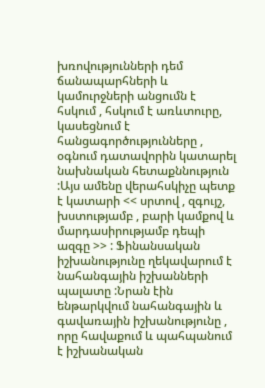խռովությունների դեմ ճանապարհների և կամուրջների անցումն է հսկում , հսկում է առևտուրը, կասեցնում է հանցագործությունները , օգնում դատավորին կատարել նախնական հետաքննություն :Այս ամենը վերահսկիչը պետք է կատարի << սրտով , զգույշ, խստությամբ , բարի կամքով և մարդասիրությամբ դեպի ազգը >> : Ֆինանսական իշխանությունը ղեկավարում է նահանգային իշխանների պալատը :Նրան էին ենթարկվում նահանգային և գավառային իշխանությունը , որը հավաքում և պահպանում է իշխանական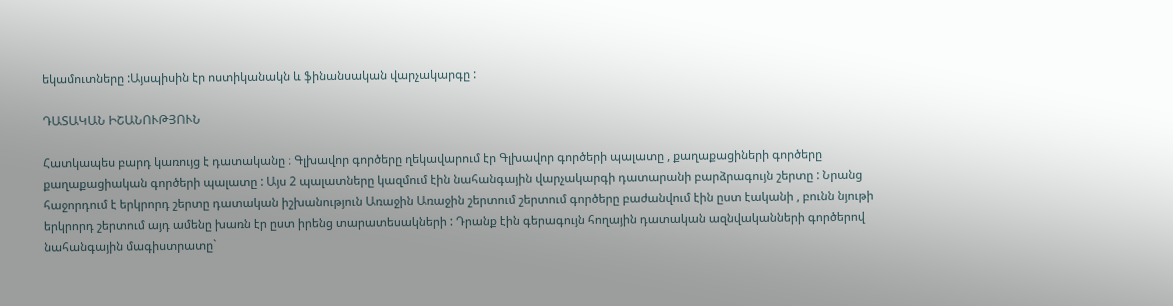եկամուտները :Այսպիսին էր ոստիկանակն և ֆինանսական վարչակարգը :

ԴԱՏԱԿԱՆ ԻՇԱՆՈՒԹՅՈՒՆ

Հատկապես բարդ կառույց է դատականը ։ Գլխավոր գործերը ղեկավարում էր Գլխավոր գործերի պալատը , քաղաքացիների գործերը քաղաքացիական գործերի պալատը : Այս 2 պալատները կազմում էին նահանգային վարչակարգի դատարանի բարձրագույն շերտը : Նրանց հաջորդում է երկրորդ շերտը դատական իշխանություն Առաջին Առաջին շերտում շերտում գործերը բաժանվում էին ըստ էականի , բունն նյութի երկրորդ շերտում այդ ամենը խառն էր ըստ իրենց տարատեսակների : Դրանք էին գերագույն հողային դատական ազնվականների գործերով նահանգային մագիստրատը`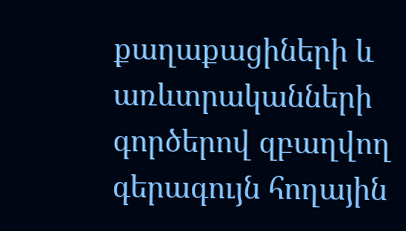քաղաքացիների և առևտրականների գործերով զբաղվող գերագույն հողային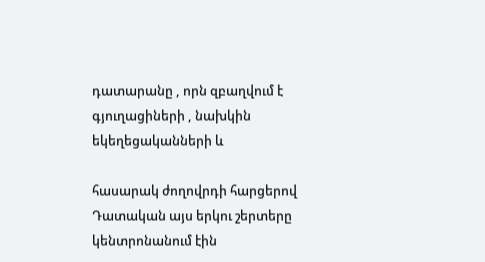դատարանը , որն զբաղվում է գյուղացիների , նախկին եկեղեցականների և

հասարակ ժողովրդի հարցերով Դատական այս երկու շերտերը կենտրոնանում էին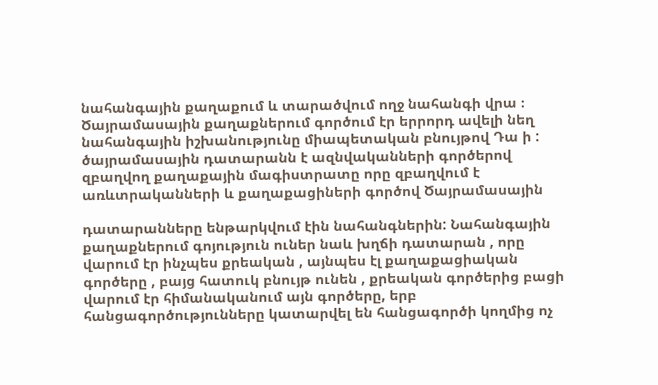նահանգային քաղաքում և տարածվում ողջ նահանգի վրա ։ Ծայրամասային քաղաքներում գործում էր երրորդ ավելի նեղ նահանգային իշխանությունը միապետական բնույթով Դա ի : ծայրամասային դատարանն է ազնվականների գործերով զբաղվող քաղաքային մագիստրատը որը զբաղվում է առևտրականների և քաղաքացիների գործով Ծայրամասային

դատարանները ենթարկվում էին նահանգներին: Նահանգային քաղաքներում գոյություն ուներ նաև խղճի դատարան , որը վարում էր ինչպես քրեական , այնպես էլ քաղաքացիական գործերը , բայց հատուկ բնույթ ունեն , քրեական գործերից բացի վարում էր հիմանականում այն գործերը, երբ հանցագործությունները կատարվել են հանցագործի կողմից ոչ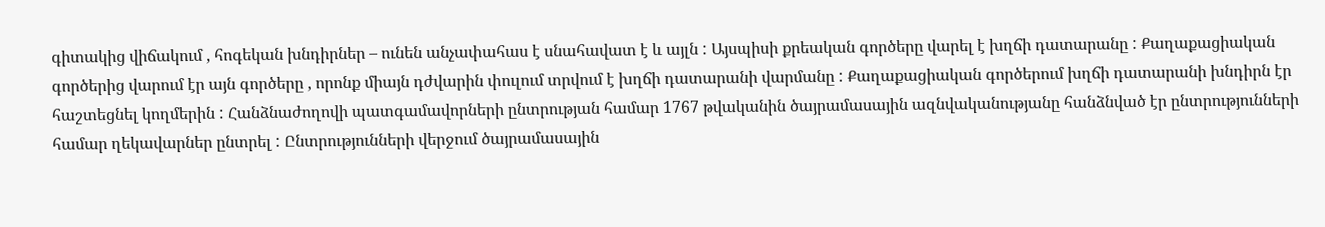գիտակից վիճակում , հոգեկան խնդիրներ – ունեն անչափահաս է սնահավատ է և այլն : Այսպիսի քրեական գործերը վարել է խղճի դատարանը : Քաղաքացիական գործերից վարում էր այն գործերը , որոնք միայն դժվարին փուլում տրվում է խղճի դատարանի վարմանը : Քաղաքացիական գործերում խղճի դատարանի խնդիրն էր հաշտեցնել կողմերին : Հանձնաժողովի պատգամավորների ընտրության համար 1767 թվականին ծայրամասային ազնվականությանը հանձնված էր ընտրությունների համար ղեկավարներ ընտրել : Ընտրությունների վերջում ծայրամասային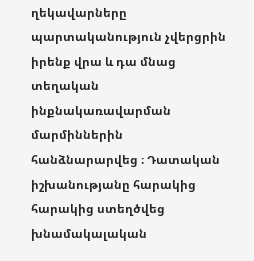ղեկավարները պարտականություն չվերցրին իրենք վրա և դա մնաց տեղական ինքնակառավարման մարմիններին հանձնարարվեց ։ Դատական իշխանությանը հարակից հարակից ստեղծվեց խնամակալական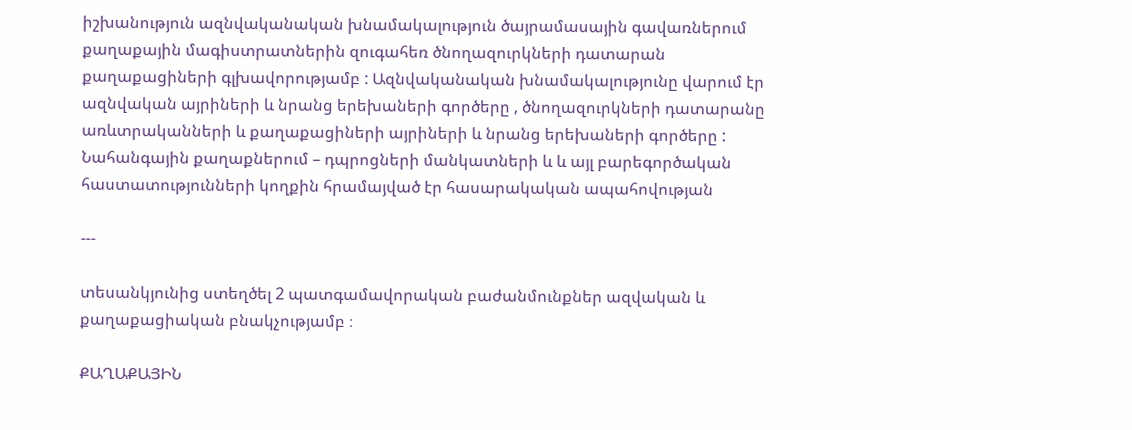իշխանություն ազնվականական խնամակալություն ծայրամասային գավառներում քաղաքային մագիստրատներին զուգահեռ ծնողազուրկների դատարան քաղաքացիների գլխավորությամբ : Ազնվականական խնամակալությունը վարում էր ազնվական այրիների և նրանց երեխաների գործերը , ծնողազուրկների դատարանը առևտրականների և քաղաքացիների այրիների և նրանց երեխաների գործերը : Նահանգային քաղաքներում – դպրոցների մանկատների և և այլ բարեգործական հաստատությունների կողքին հրամայված էր հասարակական ապահովության

---

տեսանկյունից ստեղծել 2 պատգամավորական բաժանմունքներ ազվական և քաղաքացիական բնակչությամբ ։

ՔԱՂԱՔԱՅԻՆ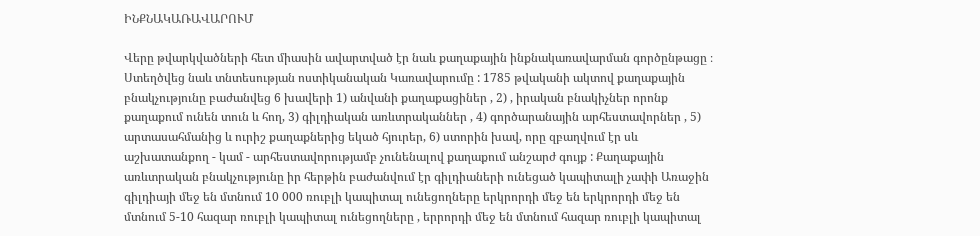ԻՆՔՆԱԿԱՌԱՎԱՐՈՒՄ

Վերը թվարկվածների հետ միասին ավարտված էր նաև քաղաքային ինքնակառավարման գործընթացը ։ Ստեղծվեց նաև տնտեսության ոստիկանական Կառավարումը : 1785 թվականի ակտով քաղաքային բնակչությունը բաժանվեց 6 խավերի 1) անվանի քաղաքացիներ , 2) , իրական բնակիչներ որոնք քաղաքում ունեն տուն և հող, 3) գիլդիական առևտրականներ , 4) գործարանային արհեստավորներ , 5) արտասահմանից և ուրիշ քաղաքներից եկած հյուրեր, 6) ստորին խավ, որը զբաղվում էր սև աշխատանքող - կամ - արհեստավորությամբ չունենալով քաղաքում անշարժ գույք : Քաղաքային առևտրական բնակչությունը իր հերթին բաժանվում էր գիլդիաների ունեցած կապիտալի չափի Առաջին գիլդիայի մեջ են մտնում 10 000 ռուբլի կապիտալ ունեցողները երկրորդի մեջ են երկրորդի մեջ են մտնում 5-10 հազար ռուբլի կապիտալ ունեցողները , երրորդի մեջ են մտնում հազար ռուբլի կապիտալ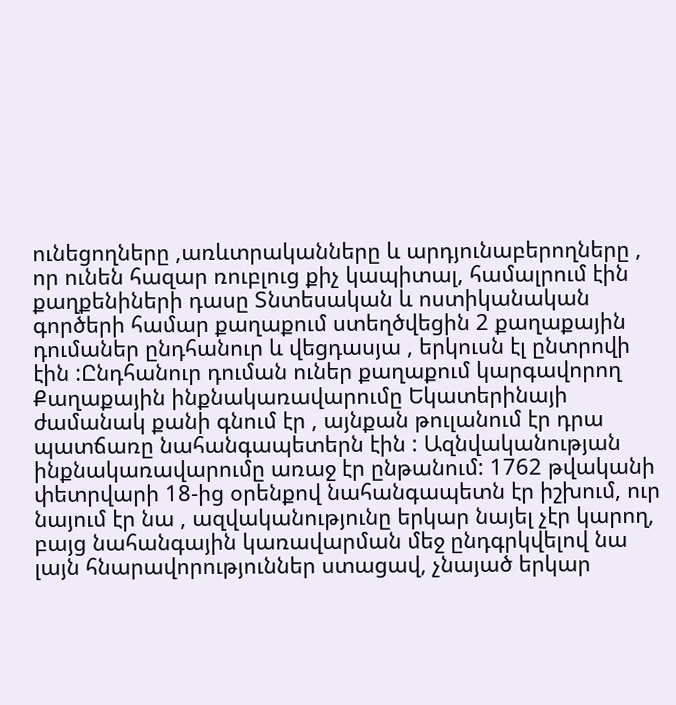ունեցողները ,առևտրականները և արդյունաբերողները , որ ունեն հազար ռուբլուց քիչ կապիտալ, համալրում էին քաղքենիների դասը Տնտեսական և ոստիկանական գործերի համար քաղաքում ստեղծվեցին 2 քաղաքային դումաներ ընդհանուր և վեցդասյա , երկուսն էլ ընտրովի էին :Ընդհանուր դուման ուներ քաղաքում կարգավորող Քաղաքային ինքնակառավարումը Եկատերինայի ժամանակ քանի գնում էր , այնքան թուլանում էր դրա պատճառը նահանգապետերն էին : Ազնվականության ինքնակառավարումը առաջ էր ընթանում: 1762 թվականի փետրվարի 18-ից օրենքով նահանգապետն էր իշխում, ուր նայում էր նա , ազվականությունը երկար նայել չէր կարող, բայց նահանգային կառավարման մեջ ընդգրկվելով նա լայն հնարավորություններ ստացավ, չնայած երկար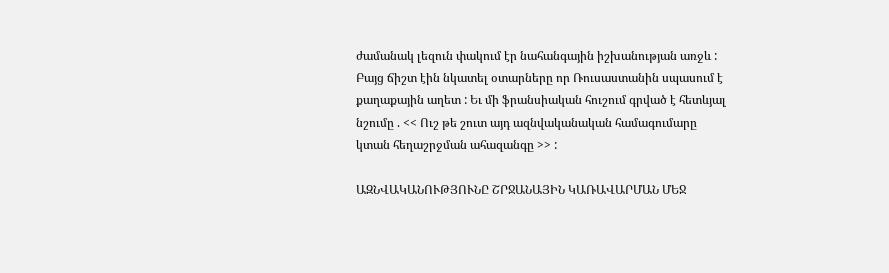ժամանակ լեզուն փակում էր նահանգային իշխանության առջև : Բայց ճիշտ էին նկատել օտարները որ Ռուսաստանին սպասում է քաղաքային աղետ : Եւ մի ֆրանսիական հուշում գրված է հետևյալ նշումը . << Ուշ թե շուտ այդ ազնվականական համագումարը կտան հեղաշրջման ահազանգը >> :

ԱԶՆՎԱԿԱՆՈՒԹՅՈՒՆԸ ՇՐՋԱՆԱՅԻՆ ԿԱՌԱՎԱՐՄԱՆ ՄԵՋ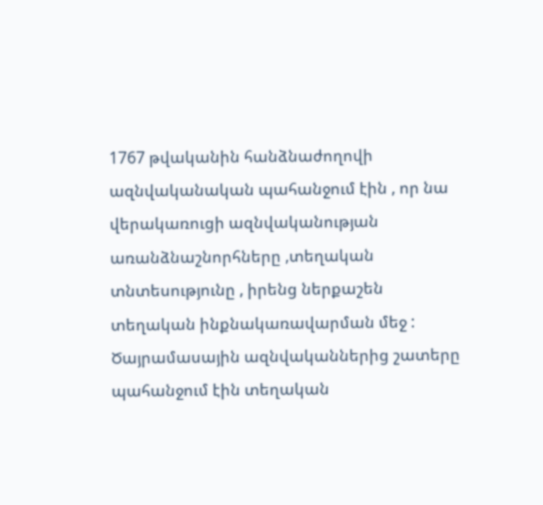1767 թվականին հանձնաժողովի ազնվականական պահանջում էին , որ նա վերակառուցի ազնվականության առանձնաշնորհները ,տեղական տնտեսությունը , իրենց ներքաշեն տեղական ինքնակառավարման մեջ : Ծայրամասային ազնվականներից շատերը պահանջում էին տեղական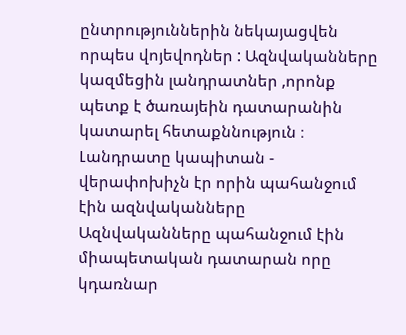ընտրություններին նեկայացվեն որպես վոյեվոդներ : Ազնվականները կազմեցին լանդրատներ ,որոնք պետք է ծառայեին դատարանին կատարել հետաքննություն ։ Լանդրատը կապիտան - վերափոխիչն էր որին պահանջում էին ազնվականները Ազնվականները պահանջում էին միապետական դատարան որը կդառնար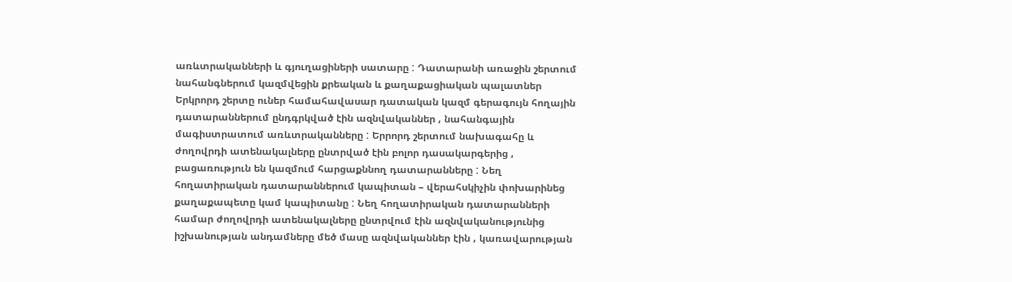առևտրականների և գյուղացիների սատարը : Դատարանի առաջին շերտում նահանգներում կազմվեցին քրեական և քաղաքացիական պալատներ Երկրորդ շերտը ուներ համահավասար դատական կազմ գերագույն հողային դատարաններում ընդգրկված էին ազնվականներ , նահանգային մագիստրատում առևտրականները : Երրորդ շերտում նախագահը և ժողովրդի ատենակալները ընտրված էին բոլոր դասակարգերից , բացառություն են կազմում հարցաքննող դատարանները : Նեղ հողատիրական դատարաններում կապիտան – վերահսկիչին փոխարինեց քաղաքապետը կամ կապիտանը : Նեղ հողատիրական դատարանների համար ժողովրդի ատենակալները ընտրվում էին ազնվականությունից իշխանության անդամները մեծ մասը ազնվականներ էին , կառավարության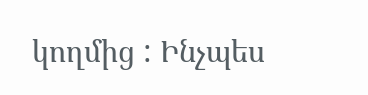կողմից : Ինչպես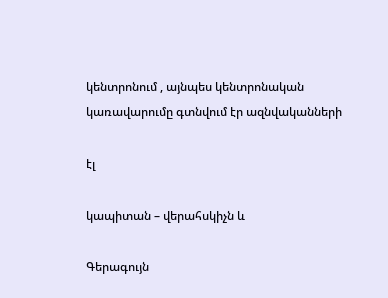կենտրոնում , այնպես կենտրոնական կառավարումը գտնվում էր ազնվականների

էլ

կապիտան – վերահսկիչն և

Գերագույն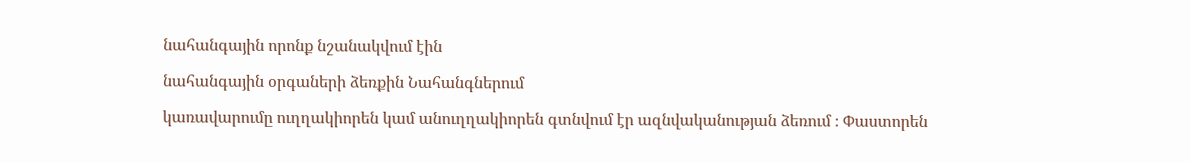նահանգային որոնք նշանակվում էին

նահանգային օրգաների ձեռքին Նահանգներում

կառավարումը ուղղակիորեն կամ անուղղակիորեն գտնվում էր ազնվականության ձեռում ։ Փաստորեն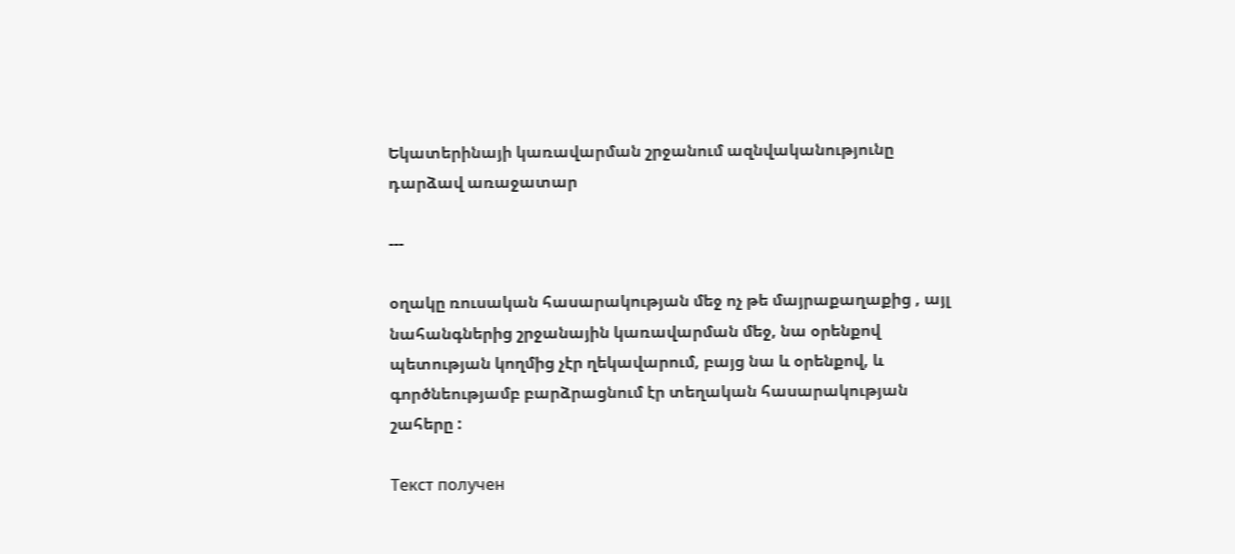Եկատերինայի կառավարման շրջանում ազնվականությունը դարձավ առաջատար

---

օղակը ռուսական հասարակության մեջ ոչ թե մայրաքաղաքից , այլ նահանգներից շրջանային կառավարման մեջ, նա օրենքով պետության կողմից չէր ղեկավարում, բայց նա և օրենքով, և գործնեությամբ բարձրացնում էր տեղական հասարակության շահերը :

Текст получен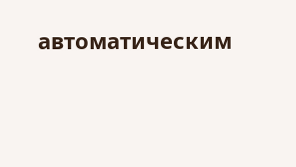автоматическим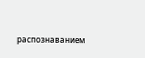распознаванием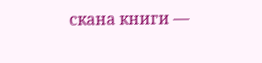скана книги —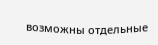возможны отдельные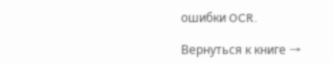ошибки OCR.

Вернуться к книге →